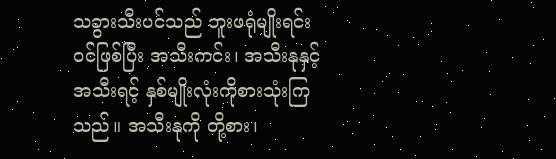သခွားသီးပင်သည် ဘူးဖရုံမျိုးရင်းဝင်ဖြစ်ပြီး အသီးကင်း၊ အသီးနုနှင့် အသီးရင့် နှစ်မျိုးလုံးကိုစားသုံးကြသည်။ အသီးနုကို တို့စား၊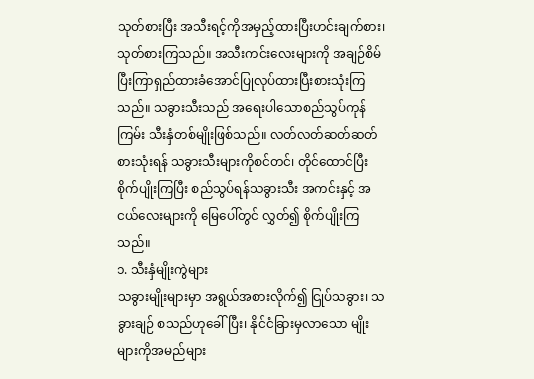သုတ်စားပြီး အသီးရင့်ကိုအမှည့်ထားပြီးဟင်းချက်စား၊ သုတ်စားကြသည်။ အသီးကင်းလေးများကို အချဉ်စိမ်ပြီးကြာရှည်ထားခံအောင်ပြုလုပ်ထားပြီးစားသုံးကြသည်။ သခွားသီးသည် အရေးပါသောစည်သွပ်ကုန်ကြမ်း သီးနှံတစ်မျိုးဖြစ်သည်။ လတ်လတ်ဆတ်ဆတ်စားသုံးရန် သခွားသီးများကိုစင်တင်၊ တိုင်ထောင်ပြီးစိုက်ပျိုးကြပြီး စည်သွပ်ရန်သခွားသီး အကင်းနှင့် အငယ်လေးများကို မြေပေါ်တွင် လွှတ်၍ စိုက်ပျိုးကြသည်။
၁. သီးနှံမျိုးကွဲများ
သခွားမျိုးများမှာ အရွယ်အစားလိုက်၍ ငြုပ်သခွား၊ သခွားချဉ် စသည်ဟုခေါ်ပြီး၊ နိုင်ငံခြားမှလာသော မျိုးများကိုအမည်များ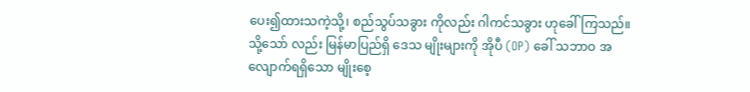ပေး၍ထားသကဲ့သို့၊ စည်သွပ်သခွား ကိုလည်း ဂါကင်သခွား ဟုခေါ်ကြသည်။ သို့သော် လည်း မြန်မာပြည်ရှိ ဒေသ မျိုးများကို အိုပီ (OP) ခေါ် သဘာဝ အလျောက်ရရှိသော မျိုးစေ့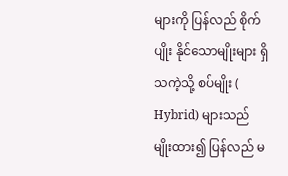များကို ပြန်လည် စိုက်ပျိုး နိုင်သောမျိုးများ ရှိသကဲ့သို့ စပ်မျိုး ( Hybrid) များသည် မျိုးထား၍ ပြန်လည် မ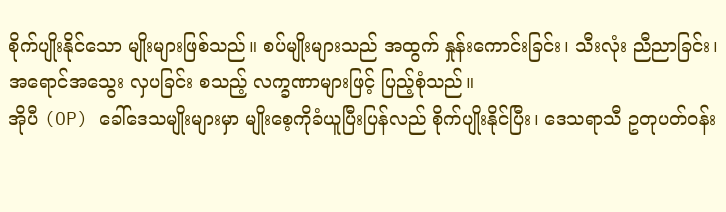စိုက်ပျိုးနိုင်သော မျိုးများဖြစ်သည်။ စပ်မျိုးများသည် အထွက် နှုန်းကောင်းခြင်း၊ သီးလုံး ညီညာခြင်း၊ အရောင်အသွေး လှပခြင်း စသည့် လက္ခဏာများဖြင့် ပြည့်စုံသည်။
အိုပီ (OP) ခေါ်ဒေသမျိုးများမှာ မျိုးစေ့ကိုခံယူပြီးပြန်လည် စိုက်ပျိုးနိုင်ပြီး၊ ဒေသရာသီ ဥတုပတ်ဝန်း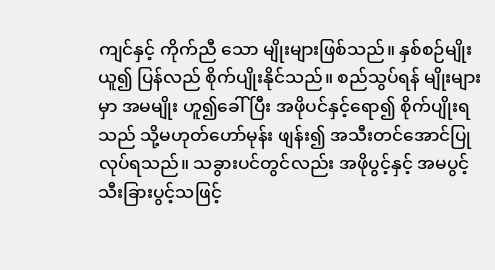ကျင်နှင့် ကိုက်ညီ သော မျိုးများဖြစ်သည်။ နှစ်စဉ်မျိုး ယူ၍ ပြန်လည် စိုက်ပျိုးနိုင်သည်။ စည်သွပ်ရန် မျိုးများမှာ အမမျိုး ဟူ၍ခေါ်ပြီး အဖိုပင်နှင့်ရော၍ စိုက်ပျိုးရသည် သို့မဟုတ်ဟော်မုန်း ဖျန်း၍ အသီးတင်အောင်ပြုလုပ်ရသည်။ သခွားပင်တွင်လည်း အဖိုပွင့်နှင့် အမပွင့် သီးခြားပွင့်သဖြင့်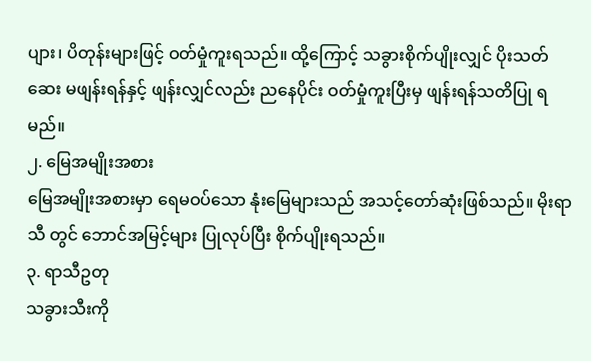ပျား၊ ပိတုန်းများဖြင့် ဝတ်မှုံကူးရသည်။ ထို့ကြောင့် သခွားစိုက်ပျိုးလျှင် ပိုးသတ်ဆေး မဖျန်းရန်နှင့် ဖျန်းလျှင်လည်း ညနေပိုင်း ဝတ်မှုံကူးပြီးမှ ဖျန်းရန်သတိပြု ရမည်။
၂. မြေအမျိုးအစား
မြေအမျိုးအစားမှာ ရေမဝပ်သော နုံးမြေများသည် အသင့်တော်ဆုံးဖြစ်သည်။ မိုးရာသီ တွင် ဘောင်အမြင့်များ ပြုလုပ်ပြီး စိုက်ပျိုးရသည်။
၃. ရာသီဥတု
သခွားသီးကို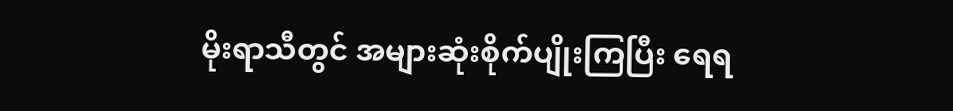မိုးရာသီတွင် အများဆုံးစိုက်ပျိုးကြပြီး ရေရ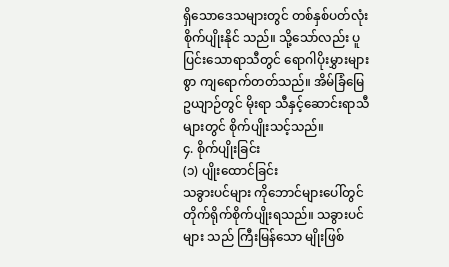ရှိသောဒေသများတွင် တစ်နှစ်ပတ်လုံး စိုက်ပျိုးနိုင် သည်။ သို့သော်လည်း ပူပြင်းသောရာသီတွင် ရောဂါပိုးမွှားများစွာ ကျရောက်တတ်သည်။ အိမ်ခြံမြေ ဥယျာဉ်တွင် မိုးရာ သီနှင့်ဆောင်းရာသီများတွင် စိုက်ပျိုးသင့်သည်။
၄. စိုက်ပျိုးခြင်း
(၁) ပျိုးထောင်ခြင်း
သခွားပင်များ ကိုဘောင်များပေါ်တွင် တိုက်ရိုက်စိုက်ပျိုးရသည်။ သခွားပင်များ သည် ကြီးမြန်သော မျိုးဖြစ်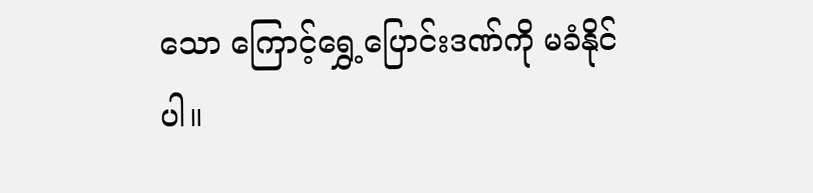သော ကြောင့်ရွှေ့ပြောင်းဒဏ်ကို မခံနိုင်ပါ။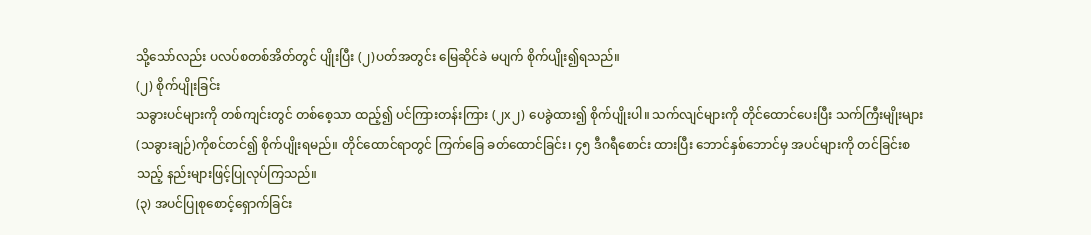သို့သော်လည်း ပလပ်စတစ်အိတ်တွင် ပျိုးပြီး (၂)ပတ်အတွင်း မြေဆိုင်ခဲ မပျက် စိုက်ပျိုး၍ရသည်။
(၂) စိုက်ပျိုးခြင်း
သခွားပင်များကို တစ်ကျင်းတွင် တစ်စေ့သာ ထည့်၍ ပင်ကြားတန်းကြား (၂x၂) ပေခွဲထား၍ စိုက်ပျိုးပါ။ သက်လျင်များကို တိုင်ထောင်ပေးပြီး သက်ကြီးမျိုးများ (သခွားချဉ်)ကိုစင်တင်၍ စိုက်ပျိုးရမည်။ တိုင်ထောင်ရာတွင် ကြက်ခြေ ခတ်ထောင်ခြင်း၊ ၄၅ ဒီဂရီစောင်း ထားပြီး ဘောင်နှစ်ဘောင်မှ အပင်များကို တင်ခြင်းစသည့် နည်းများဖြင့်ပြုလုပ်ကြသည်။
(၃) အပင်ပြုစုစောင့်ရှောက်ခြင်း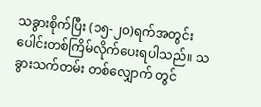သခွားစိုက်ပြီး (၁၅-၂၀)ရက်အတွင်း ပေါင်းတစ်ကြိမ်လိုက်ပေးရပါသည်။ သခွားသက်တမ်း တစ်လျှောက် တွင်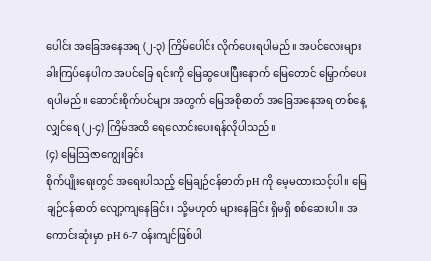ပေါင်း အခြေအနေအရ (၂-၃) ကြိမ်ပေါင်း လိုက်ပေးရပါမည်။ အပင်လေးများ ခါးကြပ်နေပါက အပင်ခြေ ရင်းကို မြေဆွပေးပြီးနောက် မြေတောင် မြှောက်ပေး ရပါမည်။ ဆောင်းစိုက်ပင်များ အတွက် မြေအစိုဓာတ် အခြေအနေအရ တစ်နေ့ လျှင်ရေ (၂-၄) ကြိမ်အထိ ရေလောင်းပေးရန်လိုပါသည်။
(၄) မြေသြဇာကျွေးခြင်း
စိုက်ပျိုးရေးတွင် အရေးပါသည့် မြေချဉ်ငန်ဓာတ် pH ကို မေ့မထားသင့်ပါ။ မြေချဉ်ငန်ဓာတ် လျော့ကျနေခြင်း၊ သို့မဟုတ် များနေခြင်း ရှိမရှိ စစ်ဆေးပါ။ အကောင်းဆုံးမှာ pH 6-7 ဝန်းကျင်ဖြစ်ပါ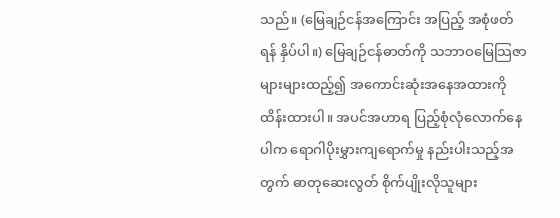သည်။ (မြေချဉ်ငန်အကြောင်း အပြည့် အစုံဖတ်ရန် နှိပ်ပါ။) မြေချဉ်ငန်ဓာတ်ကို သဘာဝမြေသြဇာများများထည့်၍ အကောင်းဆုံးအနေအထားကို ထိန်းထားပါ။ အပင်အဟာရ ပြည့်စုံလုံလောက်နေပါက ရောဂါပိုးမွှားကျရောက်မှု နည်းပါးသည့်အတွက် ဓာတုဆေးလွတ် စိုက်ပျိုးလိုသူများ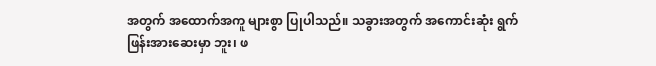အတွက် အထောက်အကူ များစွာ ပြုပါသည်။ သခွားအတွက် အကောင်းဆုံး ရွက်ဖြန်းအားဆေးမှာ ဘူး၊ ဖ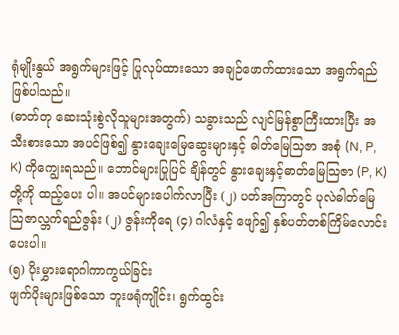ရုံမျိုးနွယ် အရွက်များဖြင့် ပြုလုပ်ထားသော အချဉ်ဖောက်ထားသော အရွက်ရည် ဖြစ်ပါသည်။
(ဓာတ်တု ဆေးသုံးစွဲလိုသူများအတွက်) သခွားသည် လျင်မြန်စွာကြီးထားပြီး အသီးစားသော အပင်ဖြစ်၍ နွားချေးမြေဆွေးများနှင့် ဓါတ်မြေသြဇာ အစုံ (N, P, K) ကိုကျွေးရသည်။ ဘောင်များပြုပြင် ချိန်တွင် နွားချေးနှင့်ဓာတ်မြေသြဇာ (P, K) တို့ကို ထည့်ပေး ပါ။ အပင်များပေါက်လာပြီး (၂) ပတ်အကြာတွင် ပုလဲဓါတ်မြေသြဇာလ္ဘက်ရည်ဇွန်း (၂) ဇွန်းကိုရေ (၄) ဂါလံနှင့် ဖျော်၍ နှစ်ပတ်တစ်ကြိမ်လောင်းပေးပါ။
(၅) ပိုးမွှားရောဂါကာကွယ်ခြင်း
ဖျက်ပိုးများဖြစ်သော ဘူးဖရုံကျိုင်း၊ ရွက်ထွင်း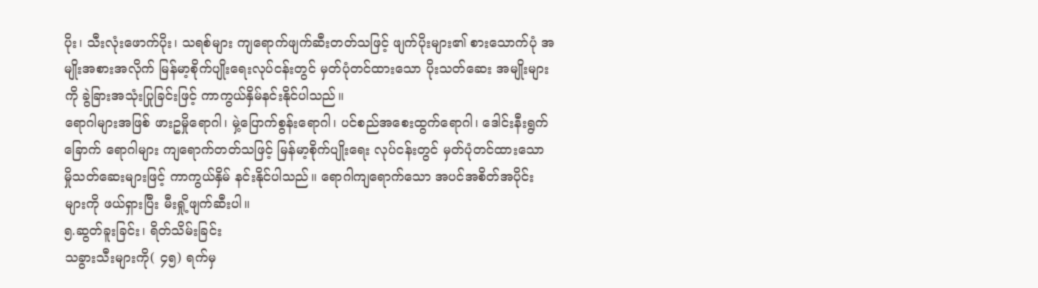ပိုး၊ သီးလုံးဖောက်ပိုး၊ သရစ်များ ကျရောက်ဖျက်ဆီးတတ်သဖြင့် ဖျက်ပိုးများ၏ စားသောက်ပုံ အမျိုးအစားအလိုက် မြန်မာ့စိုက်ပျိုးရေးလုပ်ငန်းတွင် မှတ်ပုံတင်ထားသော ပိုးသတ်ဆေး အမျိုးများကို ခွဲခြားအသုံးပြုခြင်းဖြင့် ကာကွယ်နှိမ်နင်းနိုင်ပါသည်။
ရောဂါများအဖြစ် ဖားဥမှိုရောဂါ၊ မှဲ့ပြောက်စွန်းရောဂါ၊ ပင်စည်အစေးထွက်ရောဂါ၊ ဒေါင်းနီးရွက်ခြောက် ရောဂါများ ကျရောက်တတ်သဖြင့် မြန်မာ့စိုက်ပျိုးရေး လုပ်ငန်းတွင် မှတ်ပုံတင်ထားသော မှိုသတ်ဆေးများဖြင့် ကာကွယ်နှိမ် နင်းနိုင်ပါသည်။ ရောဂါကျရောက်သော အပင်အစိတ်အပိုင်းများကို ဖယ်ရှားပြီး မီးရှို့ဖျက်ဆီးပါ။
၅.ဆွတ်ခူးခြင်း၊ ရိတ်သိမ်းခြင်း
သခွားသီးများကို( ၄၅) ရက်မှ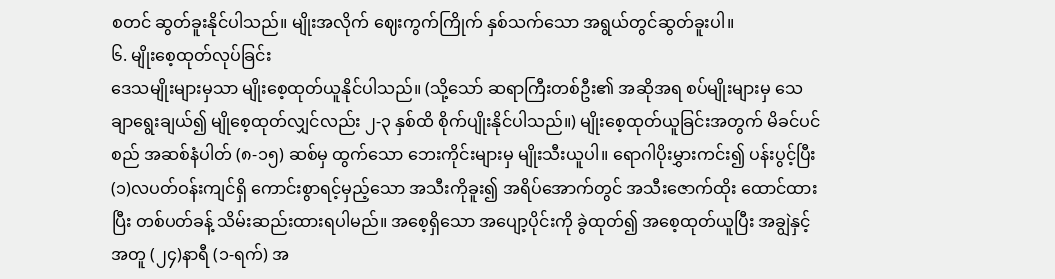စတင် ဆွတ်ခူးနိုင်ပါသည်။ မျိုးအလိုက် ဈေးကွက်ကြိုက် နှစ်သက်သော အရွယ်တွင်ဆွတ်ခူးပါ။
၆. မျိုးစေ့ထုတ်လုပ်ခြင်း
ဒေသမျိုးများမှသာ မျိုးစေ့ထုတ်ယူနိုင်ပါသည်။ (သို့သော် ဆရာကြီးတစ်ဦး၏ အဆိုအရ စပ်မျိုးများမှ သေချာရွေးချယ်၍ မျိုစေ့ထုတ်လျှင်လည်း ၂-၃ နှစ်ထိ စိုက်ပျိုးနိုင်ပါသည်။) မျိုးစေ့ထုတ်ယူခြင်းအတွက် မိခင်ပင်စည် အဆစ်နံပါတ် (၈-၁၅) ဆစ်မှ ထွက်သော ဘေးကိုင်းများမှ မျိုးသီးယူပါ။ ရောဂါပိုးမွှားကင်း၍ ပန်းပွင့်ပြီး (၁)လပတ်ဝန်းကျင်ရှိ ကောင်းစွာရင့်မှည့်သော အသီးကိုခူး၍ အရိပ်အောက်တွင် အသီးဇောက်ထိုး ထောင်ထားပြီး တစ်ပတ်ခန့် သိမ်းဆည်းထားရပါမည်။ အစေ့ရှိသော အပျော့ပိုင်းကို ခွဲထုတ်၍ အစေ့ထုတ်ယူပြီး အချွဲနှင့်အတူ (၂၄)နာရီ (၁-ရက်) အ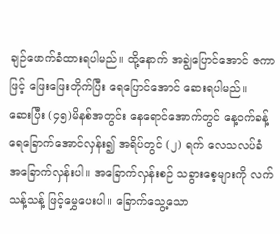ချဉ်ဖောက်ခံထားရပါမည်။ ထို့နောက် အချွဲပြောင်အောင် ဇကာဖြင့် ဖြေးဖြေးတိုက်ပြီး ရေပြောင်အောင် ဆေးရပါမည်။
ဆေးပြီး (၄၅)မိနစ်အတွင်း နေရောင်အောက်တွင် နေ့ဝက်ခန့် ရေခြောက်အောင်လှန်း၍ အရိပ်တွင် (၂) ရက် လေသလပ်ခံ အခြောက်လှန်းပါ။ အခြောက်လှန်းစဉ် သခွားစေ့များကို လက်သန့်သန့် ဖြင့်မွှေပေးပါ။ ခြောက်သွေ့သော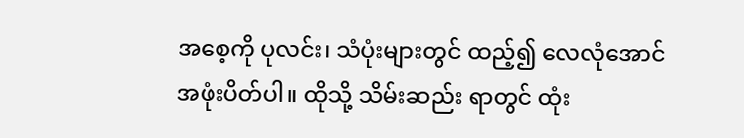အစေ့ကို ပုလင်း၊ သံပုံးများတွင် ထည့်၍ လေလုံအောင် အဖုံးပိတ်ပါ။ ထိုသို့ သိမ်းဆည်း ရာတွင် ထုံး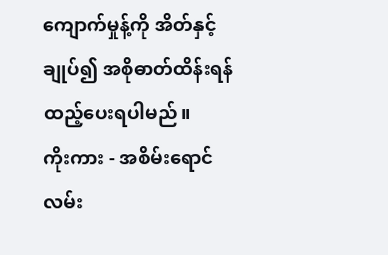ကျောက်မှုန့်ကို အိတ်နှင့် ချုပ်၍ အစိုဓာတ်ထိန်းရန် ထည့်ပေးရပါမည်။
ကိုးကား - အစိမ်းရောင်လမ်း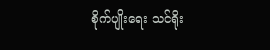စိုက်ပျိုးရေး သင်ရိုး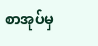စာအုပ်မှ